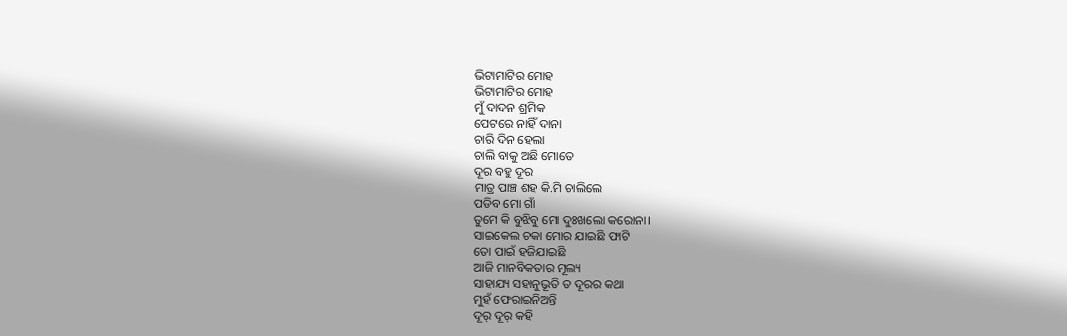ଭିଟାମାଟିର ମୋହ
ଭିଟାମାଟିର ମୋହ
ମୁଁ ଦାଦନ ଶ୍ରମିକ
ପେଟରେ ନାହିଁ ଦାନା
ଚାରି ଦିନ ହେଲା
ଚାଲି ବାକୁ ଅଛି ମୋତେ
ଦୂର ବହୁ ଦୂର
ମାତ୍ର ପାଞ୍ଚ ଶହ କି.ମି ଚାଲିଲେ
ପଡିବ ମୋ ଗାଁ
ତୁମେ କି ବୁଝିବୁ ମୋ ଦୁଃଖଲୋ କରୋନା।
ସାଇକେଲ ଚକା ମୋର ଯାଇଛି ଫାଟି
ତୋ ପାଇଁ ହଜିଯାଇଛି
ଆଜି ମାନବିକତାର ମୂଲ୍ୟ
ସାହାଯ୍ୟ ସହାନୁଭୂତି ତ ଦୂରର କଥା
ମୁହଁ ଫେରାଇନିଅନ୍ତି
ଦୂର୍ ଦୂର୍ କହି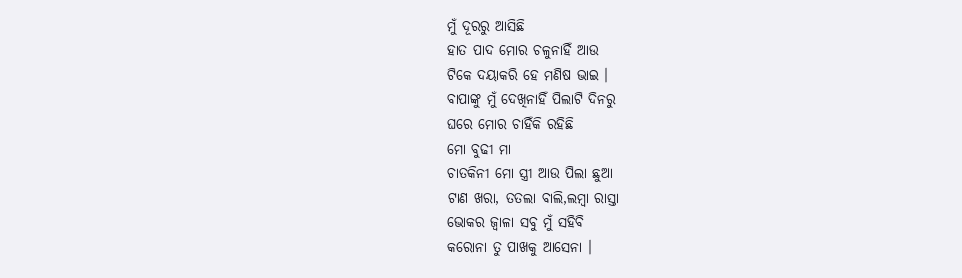ମୁଁ ଦୂରରୁ ଆସିଛି
ହାତ ପାଦ ମୋର ଚଳୁନାହିଁ ଆଉ
ଟିକେ ଦୟାକରି ହେ ମଣିଷ ଭାଇ ।
ବାପାଙ୍କୁ ମୁଁ ଦେଖିନାହିଁ ପିଲାଟି ଦିନରୁ
ଘରେ ମୋର ଚାହିଁକି ରହିଛି
ମୋ ବୁଢୀ ମା
ଚାତକିନୀ ମୋ ସ୍ତ୍ରୀ ଆଉ ପିଲା ଛୁଆ
ଟାଣ ଖରା, ତତଲା ବାଲି,ଲମ୍ବା ରାସ୍ତା
ଭୋକର ଜ୍ବାଳା ସବୁ ମୁଁ ସହିବି
କରୋନା ତୁ ପାଖକୁ ଆସେନା ।